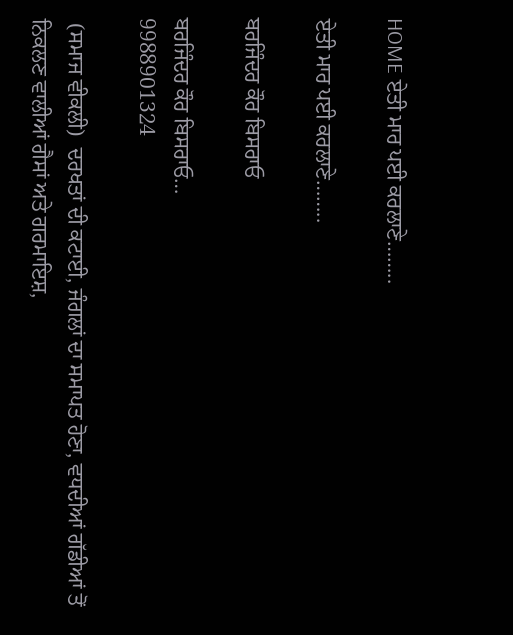HOME ਏਤੀ ਮਾਰ ਪਈ ਕਰਲਾਣੇ……..

ਏਤੀ ਮਾਰ ਪਈ ਕਰਲਾਣੇ……..

ਬਰਜਿੰਦਰ ਕੌਰ ਬਿਸਰਾਓ

ਬਰਜਿੰਦਰ ਕੌਰ ਬਿਸਰਾਓ…
9988901324

 (ਸਮਾਜ ਵੀਕਲੀ)  ਦਰਖਤਾਂ ਦੀ ਕਟਾਈ, ਜੰਗਲਾਂ ਦਾ ਸਮਾਪਤ ਹੋਣਾ, ਵਧਦੀਆਂ ਗੱਡੀਆਂ ਤੋਂ ਨਿਕਲਣ ਵਾਲੀਆਂ ਗੈਸਾਂ ਅਤੇ ਗਰਮਾਇਸ਼,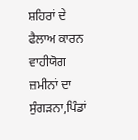ਸ਼ਹਿਰਾਂ ਦੇ ਫੈਲਾਅ ਕਾਰਨ ਵਾਹੀਯੋਗ ਜ਼ਮੀਨਾਂ ਦਾ ਸੁੰਗੜਨਾ,ਪਿੰਡਾਂ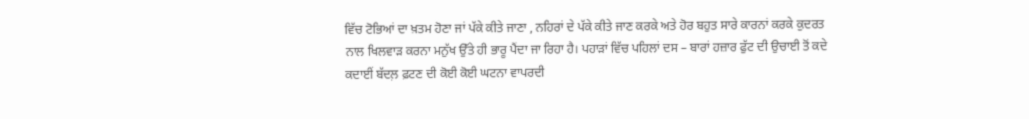ਵਿੱਚ ਟੋਭਿਆਂ ਦਾ ਖ਼ਤਮ ਹੋਣਾ ਜਾਂ ਪੱਕੇ ਕੀਤੇ ਜਾਣਾ , ਨਹਿਰਾਂ ਦੇ ਪੱਕੇ ਕੀਤੇ ਜਾਣ ਕਰਕੇ ਅਤੇ ਹੋਰ ਬਹੁਤ ਸਾਰੇ ਕਾਰਨਾਂ ਕਰਕੇ ਕੁਦਰਤ ਨਾਲ ਖਿਲਵਾੜ ਕਰਨਾ ਮਨੁੱਖ ਉੱਤੇ ਹੀ ਭਾਰੂ ਪੈਂਦਾ ਜਾ ਰਿਹਾ ਹੈ। ਪਹਾੜਾਂ ਵਿੱਚ ਪਹਿਲਾਂ ਦਸ – ਬਾਰਾਂ ਹਜ਼ਾਰ ਫੁੱਟ ਦੀ ਉਚਾਈ ਤੋਂ ਕਦੇ ਕਦਾਈਂ ਬੱਦਲ਼ ਫ਼ਟਣ ਦੀ ਕੋਈ ਕੋਈ ਘਟਨਾ ਵਾਪਰਦੀ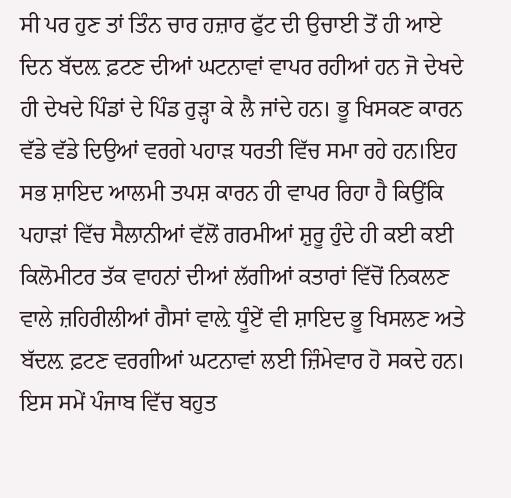ਸੀ ਪਰ ਹੁਣ ਤਾਂ ਤਿੰਨ ਚਾਰ ਹਜ਼ਾਰ ਫੁੱਟ ਦੀ ਉਚਾਈ ਤੋਂ ਹੀ ਆਏ ਦਿਨ ਬੱਦਲ਼ ਫ਼ਟਣ ਦੀਆਂ ਘਟਨਾਵਾਂ ਵਾਪਰ ਰਹੀਆਂ ਹਨ ਜੋ ਦੇਖਦੇ ਹੀ ਦੇਖਦੇ ਪਿੰਡਾਂ ਦੇ ਪਿੰਡ ਰੁੜ੍ਹਾ ਕੇ ਲੈ ਜਾਂਦੇ ਹਨ। ਭੂ ਖਿਸਕਣ ਕਾਰਨ ਵੱਡੇ ਵੱਡੇ ਦਿਉਆਂ ਵਰਗੇ ਪਹਾੜ ਧਰਤੀ ਵਿੱਚ ਸਮਾ ਰਹੇ ਹਨ।ਇਹ ਸਭ ਸ਼ਾਇਦ ਆਲਮੀ ਤਪਸ਼ ਕਾਰਨ ਹੀ ਵਾਪਰ ਰਿਹਾ ਹੈ ਕਿਉਂਕਿ ਪਹਾੜਾਂ ਵਿੱਚ ਸੈਲਾਨੀਆਂ ਵੱਲੋਂ ਗਰਮੀਆਂ ਸ਼ੁਰੂ ਹੁੰਦੇ ਹੀ ਕਈ ਕਈ ਕਿਲੋਮੀਟਰ ਤੱਕ ਵਾਹਨਾਂ ਦੀਆਂ ਲੱਗੀਆਂ ਕਤਾਰਾਂ ਵਿੱਚੋਂ ਨਿਕਲਣ ਵਾਲੇ ਜ਼ਹਿਰੀਲੀਆਂ ਗੈਸਾਂ ਵਾਲ਼ੇ ਧੂੰਏਂ ਵੀ ਸ਼ਾਇਦ ਭੂ ਖਿਸਲਣ ਅਤੇ ਬੱਦਲ਼ ਫ਼ਟਣ ਵਰਗੀਆਂ ਘਟਨਾਵਾਂ ਲਈ ਜ਼ਿੰਮੇਵਾਰ ਹੋ ਸਕਦੇ ਹਨ। ਇਸ ਸਮੇਂ ਪੰਜਾਬ ਵਿੱਚ ਬਹੁਤ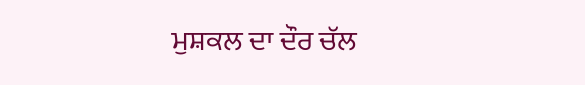ਮੁਸ਼ਕਲ ਦਾ ਦੌਰ ਚੱਲ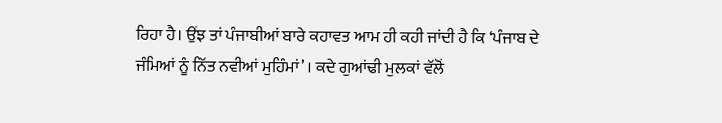ਰਿਹਾ ਹੈ। ਉਂਝ ਤਾਂ ਪੰਜਾਬੀਆਂ ਬਾਰੇ ਕਹਾਵਤ ਆਮ ਹੀ ਕਹੀ ਜਾਂਦੀ ਹੈ ਕਿ ‘ਪੰਜਾਬ ਦੇ ਜੰਮਿਆਂ ਨੂੰ ਨਿੱਤ ਨਵੀਆਂ ਮੁਹਿੰਮਾਂ’ । ਕਦੇ ਗੁਆਂਢੀ ਮੁਲਕਾਂ ਵੱਲੋਂ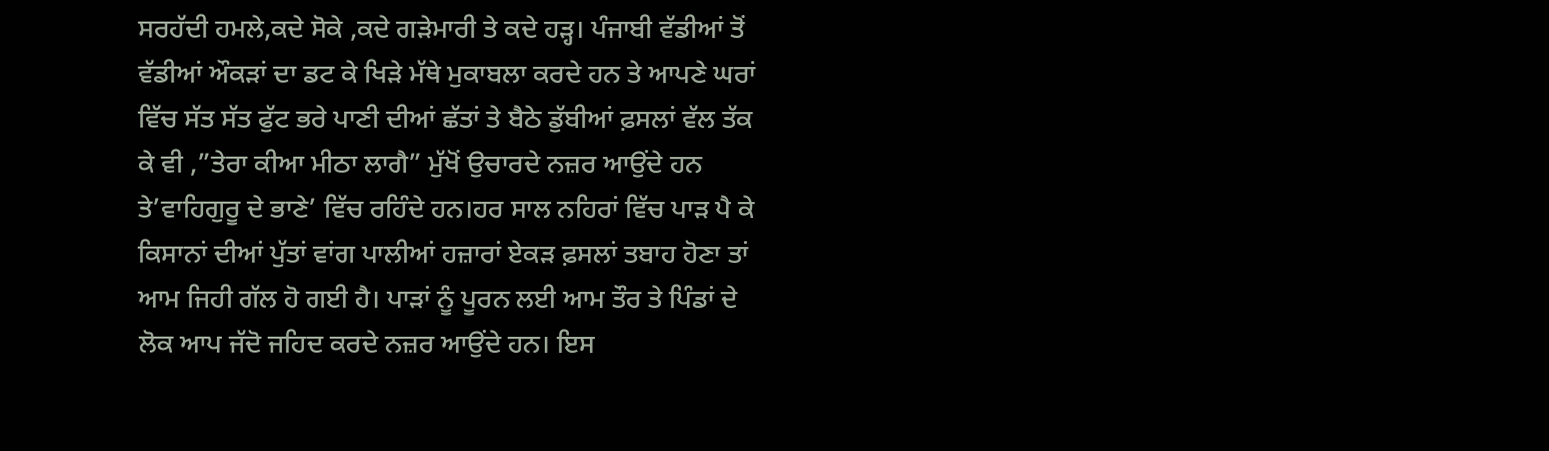ਸਰਹੱਦੀ ਹਮਲੇ,ਕਦੇ ਸੋਕੇ ,ਕਦੇ ਗੜੇਮਾਰੀ ਤੇ ਕਦੇ ਹੜ੍ਹ। ਪੰਜਾਬੀ ਵੱਡੀਆਂ ਤੋਂ ਵੱਡੀਆਂ ਔਕੜਾਂ ਦਾ ਡਟ ਕੇ ਖਿੜੇ ਮੱਥੇ ਮੁਕਾਬਲਾ ਕਰਦੇ ਹਨ ਤੇ ਆਪਣੇ ਘਰਾਂ ਵਿੱਚ ਸੱਤ ਸੱਤ ਫੁੱਟ ਭਰੇ ਪਾਣੀ ਦੀਆਂ ਛੱਤਾਂ ਤੇ ਬੈਠੇ ਡੁੱਬੀਆਂ ਫ਼ਸਲਾਂ ਵੱਲ ਤੱਕ ਕੇ ਵੀ ,”ਤੇਰਾ ਕੀਆ ਮੀਠਾ ਲਾਗੈ” ਮੁੱਖੋਂ ਉਚਾਰਦੇ ਨਜ਼ਰ ਆਉਂਦੇ ਹਨ ਤੇ’ਵਾਹਿਗੁਰੂ ਦੇ ਭਾਣੇ’ ਵਿੱਚ ਰਹਿੰਦੇ ਹਨ।ਹਰ ਸਾਲ ਨਹਿਰਾਂ ਵਿੱਚ ਪਾੜ ਪੈ ਕੇ ਕਿਸਾਨਾਂ ਦੀਆਂ ਪੁੱਤਾਂ ਵਾਂਗ ਪਾਲੀਆਂ ਹਜ਼ਾਰਾਂ ਏਕੜ ਫ਼ਸਲਾਂ ਤਬਾਹ ਹੋਣਾ ਤਾਂ ਆਮ ਜਿਹੀ ਗੱਲ ਹੋ ਗਈ ਹੈ। ਪਾੜਾਂ ਨੂੰ ਪੂਰਨ ਲਈ ਆਮ ਤੌਰ ਤੇ ਪਿੰਡਾਂ ਦੇ ਲੋਕ ਆਪ ਜੱਦੋ ਜਹਿਦ ਕਰਦੇ ਨਜ਼ਰ ਆਉਂਦੇ ਹਨ। ਇਸ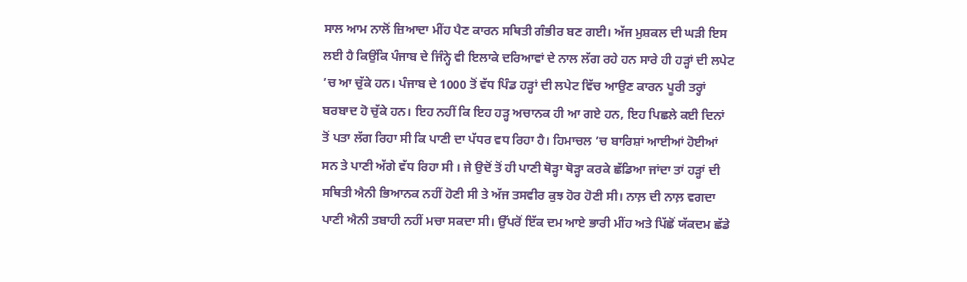ਸਾਲ ਆਮ ਨਾਲੋਂ ਜ਼ਿਆਦਾ ਮੀਂਹ ਪੈਣ ਕਾਰਨ ਸਥਿਤੀ ਗੰਭੀਰ ਬਣ ਗਈ। ਅੱਜ ਮੁਸ਼ਕਲ ਦੀ ਘੜੀ ਇਸ ਲਈ ਹੈ ਕਿਉਂਕਿ ਪੰਜਾਬ ਦੇ ਜਿੰਨ੍ਹੇ ਵੀ ਇਲਾਕੇ ਦਰਿਆਵਾਂ ਦੇ ਨਾਲ ਲੱਗ ਰਹੇ ਹਨ ਸਾਰੇ ਹੀ ਹੜ੍ਹਾਂ ਦੀ ਲਪੇਟ ’ਚ ਆ ਚੁੱਕੇ ਹਨ। ਪੰਜਾਬ ਦੇ 1000 ਤੋਂ ਵੱਧ ਪਿੰਡ ਹੜ੍ਹਾਂ ਦੀ ਲਪੇਟ ਵਿੱਚ ਆਉਣ ਕਾਰਨ ਪੂਰੀ ਤਰ੍ਹਾਂ ਬਰਬਾਦ ਹੋ ਚੁੱਕੇ ਹਨ। ਇਹ ਨਹੀਂ ਕਿ ਇਹ ਹੜ੍ਹ ਅਚਾਨਕ ਹੀ ਆ ਗਏ ਹਨ, ਇਹ ਪਿਛਲੇ ਕਈ ਦਿਨਾਂ ਤੋਂ ਪਤਾ ਲੱਗ ਰਿਹਾ ਸੀ ਕਿ ਪਾਣੀ ਦਾ ਪੱਧਰ ਵਧ ਰਿਹਾ ਹੈ। ਹਿਮਾਚਲ ’ਚ ਬਾਰਿਸ਼ਾਂ ਆਈਆਂ ਹੋਈਆਂ ਸਨ ਤੇ ਪਾਣੀ ਅੱਗੇ ਵੱਧ ਰਿਹਾ ਸੀ । ਜੇ ਉਦੋਂ ਤੋਂ ਹੀ ਪਾਣੀ ਥੋੜ੍ਹਾ ਥੋੜ੍ਹਾ ਕਰਕੇ ਛੱਡਿਆ ਜਾਂਦਾ ਤਾਂ ਹੜ੍ਹਾਂ ਦੀ ਸਥਿਤੀ ਐਨੀ ਭਿਆਨਕ ਨਹੀਂ ਹੋਣੀ ਸੀ ਤੇ ਅੱਜ ਤਸਵੀਰ ਕੁਝ ਹੋਰ ਹੋਣੀ ਸੀ। ਨਾਲ਼ ਦੀ ਨਾਲ਼ ਵਗਦਾ ਪਾਣੀ ਐਨੀ ਤਬਾਹੀ ਨਹੀਂ ਮਚਾ ਸਕਦਾ ਸੀ। ਉੱਪਰੋਂ ਇੱਕ ਦਮ ਆਏ ਭਾਰੀ ਮੀਂਹ ਅਤੇ ਪਿੱਛੋਂ ਯੱਕਦਮ ਛੱਡੇ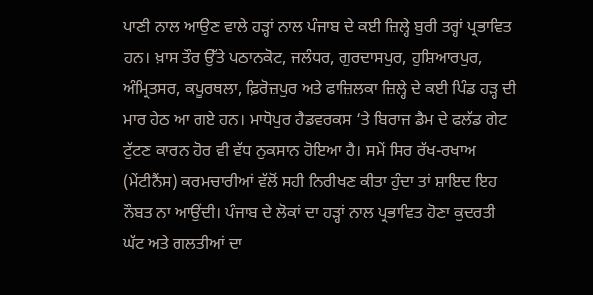ਪਾਣੀ ਨਾਲ ਆਉਣ ਵਾਲੇ ਹੜ੍ਹਾਂ ਨਾਲ ਪੰਜਾਬ ਦੇ ਕਈ ਜ਼ਿਲ੍ਹੇ ਬੁਰੀ ਤਰ੍ਹਾਂ ਪ੍ਰਭਾਵਿਤ ਹਨ। ਖ਼ਾਸ ਤੌਰ ਉੱਤੇ ਪਠਾਨਕੋਟ, ਜਲੰਧਰ, ਗੁਰਦਾਸਪੁਰ, ਹੁਸ਼ਿਆਰਪੁਰ, ਅੰਮ੍ਰਿਤਸਰ, ਕਪੂਰਥਲਾ, ਫ਼ਿਰੋਜ਼ਪੁਰ ਅਤੇ ਫਾਜ਼ਿਲਕਾ ਜ਼ਿਲ੍ਹੇ ਦੇ ਕਈ ਪਿੰਡ ਹੜ੍ਹ ਦੀ ਮਾਰ ਹੇਠ ਆ ਗਏ ਹਨ। ਮਾਧੋਪੁਰ ਹੈਡਵਰਕਸ ‘ਤੇ ਬਿਰਾਜ ਡੈਮ ਦੇ ਫਲੱਡ ਗੇਟ ਟੁੱਟਣ ਕਾਰਨ ਹੋਰ ਵੀ ਵੱਧ ਨੁਕਸਾਨ ਹੋਇਆ ਹੈ। ਸਮੇਂ ਸਿਰ ਰੱਖ-ਰਖਾਅ (ਮੇਂਟੀਨੈਂਸ) ਕਰਮਚਾਰੀਆਂ ਵੱਲੋਂ ਸਹੀ ਨਿਰੀਖਣ ਕੀਤਾ ਹੁੰਦਾ ਤਾਂ ਸ਼ਾਇਦ ਇਹ ਨੌਬਤ ਨਾ ਆਉਂਦੀ। ਪੰਜਾਬ ਦੇ ਲੋਕਾਂ ਦਾ ਹੜ੍ਹਾਂ ਨਾਲ ਪ੍ਰਭਾਵਿਤ ਹੋਣਾ ਕੁਦਰਤੀ ਘੱਟ ਅਤੇ ਗਲਤੀਆਂ ਦਾ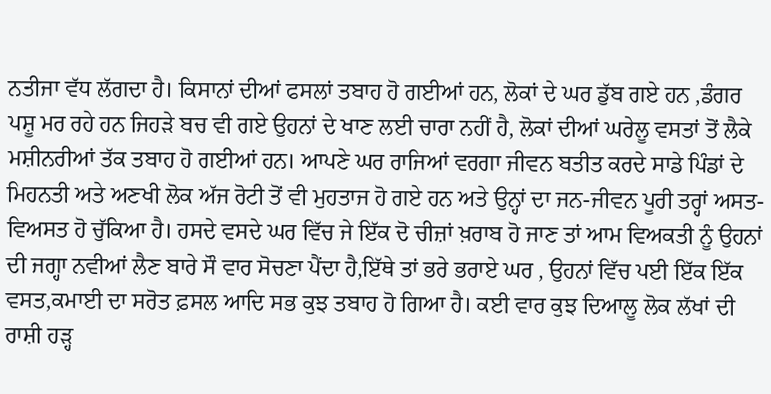ਨਤੀਜਾ ਵੱਧ ਲੱਗਦਾ ਹੈ। ਕਿਸਾਨਾਂ ਦੀਆਂ ਫਸਲਾਂ ਤਬਾਹ ਹੋ ਗਈਆਂ ਹਨ, ਲੋਕਾਂ ਦੇ ਘਰ ਡੁੱਬ ਗਏ ਹਨ ,ਡੰਗਰ ਪਸ਼ੂ ਮਰ ਰਹੇ ਹਨ ਜਿਹੜੇ ਬਚ ਵੀ ਗਏ ਉਹਨਾਂ ਦੇ ਖਾਣ ਲਈ ਚਾਰਾ ਨਹੀਂ ਹੈ, ਲੋਕਾਂ ਦੀਆਂ ਘਰੇਲੂ ਵਸਤਾਂ ਤੋਂ ਲੈਕੇ ਮਸ਼ੀਨਰੀਆਂ ਤੱਕ ਤਬਾਹ ਹੋ ਗਈਆਂ ਹਨ। ਆਪਣੇ ਘਰ ਰਾਜਿਆਂ ਵਰਗਾ ਜੀਵਨ ਬਤੀਤ ਕਰਦੇ ਸਾਡੇ ਪਿੰਡਾਂ ਦੇ ਮਿਹਨਤੀ ਅਤੇ ਅਣਖੀ ਲੋਕ ਅੱਜ ਰੋਟੀ ਤੋਂ ਵੀ ਮੁਹਤਾਜ ਹੋ ਗਏ ਹਨ ਅਤੇ ਉਨ੍ਹਾਂ ਦਾ ਜਨ-ਜੀਵਨ ਪੂਰੀ ਤਰ੍ਹਾਂ ਅਸਤ-ਵਿਅਸਤ ਹੋ ਚੁੱਕਿਆ ਹੈ। ਹਸਦੇ ਵਸਦੇ ਘਰ ਵਿੱਚ ਜੇ ਇੱਕ ਦੋ ਚੀਜ਼ਾਂ ਖ਼ਰਾਬ ਹੋ ਜਾਣ ਤਾਂ ਆਮ ਵਿਅਕਤੀ ਨੂੰ ਉਹਨਾਂ ਦੀ ਜਗ੍ਹਾ ਨਵੀਆਂ ਲੈਣ ਬਾਰੇ ਸੌ ਵਾਰ ਸੋਚਣਾ ਪੈਂਦਾ ਹੈ,ਇੱਥੇ ਤਾਂ ਭਰੇ ਭਰਾਏ ਘਰ , ਉਹਨਾਂ ਵਿੱਚ ਪਈ ਇੱਕ ਇੱਕ ਵਸਤ,ਕਮਾਈ ਦਾ ਸਰੋਤ ਫ਼ਸਲ ਆਦਿ ਸਭ ਕੁਝ ਤਬਾਹ ਹੋ ਗਿਆ ਹੈ। ਕਈ ਵਾਰ ਕੁਝ ਦਿਆਲੂ ਲੋਕ ਲੱਖਾਂ ਦੀ ਰਾਸ਼ੀ ਹੜ੍ਹ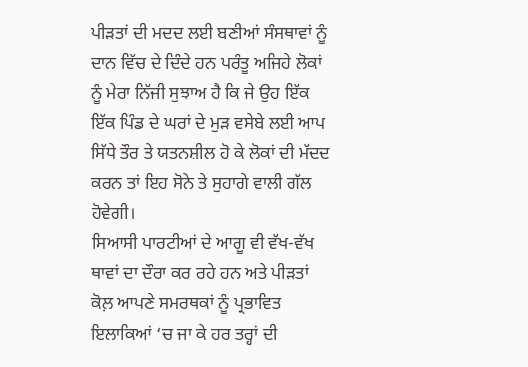ਪੀੜਤਾਂ ਦੀ ਮਦਦ ਲਈ ਬਣੀਆਂ ਸੰਸਥਾਵਾਂ ਨੂੰ ਦਾਨ ਵਿੱਚ ਦੇ ਦਿੰਦੇ ਹਨ ਪਰੰਤੂ ਅਜਿਹੇ ਲੋਕਾਂ ਨੂੰ ਮੇਰਾ ਨਿੱਜੀ ਸੁਝਾਅ ਹੈ ਕਿ ਜੇ ਉਹ ਇੱਕ ਇੱਕ ਪਿੰਡ ਦੇ ਘਰਾਂ ਦੇ ਮੁੜ ਵਸੇਬੇ ਲਈ ਆਪ ਸਿੱਧੇ ਤੌਰ ਤੇ ਯਤਨਸ਼ੀਲ ਹੋ ਕੇ ਲੋਕਾਂ ਦੀ ਮੱਦਦ ਕਰਨ ਤਾਂ ਇਹ ਸੋਨੇ ਤੇ ਸੁਹਾਗੇ ਵਾਲੀ ਗੱਲ ਹੋਵੇਗੀ।
ਸਿਆਸੀ ਪਾਰਟੀਆਂ ਦੇ ਆਗੂ ਵੀ ਵੱਖ-ਵੱਖ ਥਾਵਾਂ ਦਾ ਦੌਰਾ ਕਰ ਰਹੇ ਹਨ ਅਤੇ ਪੀੜਤਾਂ ਕੋਲ਼ ਆਪਣੇ ਸਮਰਥਕਾਂ ਨੂੰ ਪ੍ਰਭਾਵਿਤ ਇਲਾਕਿਆਂ ‘ਚ ਜਾ ਕੇ ਹਰ ਤਰ੍ਹਾਂ ਦੀ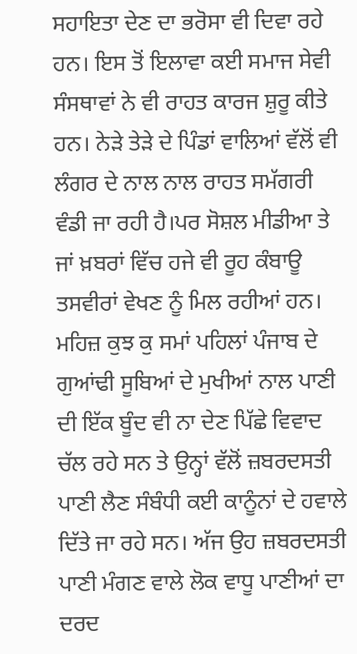ਸਹਾਇਤਾ ਦੇਣ ਦਾ ਭਰੋਸਾ ਵੀ ਦਿਵਾ ਰਹੇ ਹਨ। ਇਸ ਤੋਂ ਇਲਾਵਾ ਕਈ ਸਮਾਜ ਸੇਵੀ ਸੰਸਥਾਵਾਂ ਨੇ ਵੀ ਰਾਹਤ ਕਾਰਜ ਸ਼ੁਰੂ ਕੀਤੇ ਹਨ। ਨੇੜੇ ਤੇੜੇ ਦੇ ਪਿੰਡਾਂ ਵਾਲਿਆਂ ਵੱਲੋਂ ਵੀ ਲੰਗਰ ਦੇ ਨਾਲ ਨਾਲ ਰਾਹਤ ਸਮੱਗਰੀ ਵੰਡੀ ਜਾ ਰਹੀ ਹੈ।ਪਰ ਸੋਸ਼ਲ ਮੀਡੀਆ ਤੇ ਜਾਂ ਖ਼ਬਰਾਂ ਵਿੱਚ ਹਜੇ ਵੀ ਰੂਹ ਕੰਬਾਊ ਤਸਵੀਰਾਂ ਵੇਖਣ ਨੂੰ ਮਿਲ ਰਹੀਆਂ ਹਨ। ਮਹਿਜ਼ ਕੁਝ ਕੁ ਸਮਾਂ ਪਹਿਲਾਂ ਪੰਜਾਬ ਦੇ ਗੁਆਂਢੀ ਸੂਬਿਆਂ ਦੇ ਮੁਖੀਆਂ ਨਾਲ ਪਾਣੀ ਦੀ ਇੱਕ ਬੂੰਦ ਵੀ ਨਾ ਦੇਣ ਪਿੱਛੇ ਵਿਵਾਦ ਚੱਲ ਰਹੇ ਸਨ ਤੇ ਉਨ੍ਹਾਂ ਵੱਲੋਂ ਜ਼ਬਰਦਸਤੀ ਪਾਣੀ ਲੈਣ ਸੰਬੰਧੀ ਕਈ ਕਾਨੂੰਨਾਂ ਦੇ ਹਵਾਲੇ ਦਿੱਤੇ ਜਾ ਰਹੇ ਸਨ। ਅੱਜ ਉਹ ਜ਼ਬਰਦਸਤੀ ਪਾਣੀ ਮੰਗਣ ਵਾਲੇ ਲੋਕ ਵਾਧੂ ਪਾਣੀਆਂ ਦਾ ਦਰਦ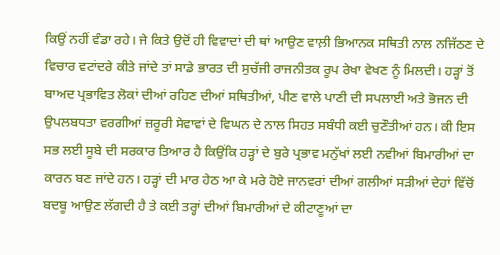ਕਿਉਂ ਨਹੀਂ ਵੰਡਾ ਰਹੇ। ਜੇ ਕਿਤੇ ਉਦੋਂ ਹੀ ਵਿਵਾਦਾਂ ਦੀ ਥਾਂ ਆਉਣ ਵਾਲ਼ੀ ਭਿਆਨਕ ਸਥਿਤੀ ਨਾਲ ਨਜਿੱਠਣ ਦੇ ਵਿਚਾਰ ਵਟਾਂਦਰੇ ਕੀਤੇ ਜਾਂਦੇ ਤਾਂ ਸਾਡੇ ਭਾਰਤ ਦੀ ਸੁਚੱਜੀ ਰਾਜਨੀਤਕ ਰੂਪ ਰੇਖਾ ਵੇਖਣ ਨੂੰ ਮਿਲਦੀ। ਹੜ੍ਹਾਂ ਤੋਂ ਬਾਅਦ ਪ੍ਰਭਾਵਿਤ ਲੋਕਾਂ ਦੀਆਂ ਰਹਿਣ ਦੀਆਂ ਸਥਿਤੀਆਂ, ਪੀਣ ਵਾਲੇ ਪਾਣੀ ਦੀ ਸਪਲਾਈ ਅਤੇ ਭੋਜਨ ਦੀ ਉਪਲਬਧਤਾ ਵਰਗੀਆਂ ਜ਼ਰੂਰੀ ਸੇਵਾਵਾਂ ਦੇ ਵਿਘਨ ਦੇ ਨਾਲ ਸਿਹਤ ਸਬੰਧੀ ਕਈ ਚੁਣੌਤੀਆਂ ਹਨ। ਕੀ ਇਸ ਸਭ ਲਈ ਸੂਬੇ ਦੀ ਸਰਕਾਰ ਤਿਆਰ ਹੈ ਕਿਉਂਕਿ ਹੜ੍ਹਾਂ ਦੇ ਬੁਰੇ ਪ੍ਰਭਾਵ ਮਨੁੱਖਾਂ ਲਈ ਨਵੀਆਂ ਬਿਮਾਰੀਆਂ ਦਾ ਕਾਰਨ ਬਣ ਜਾਂਦੇ ਹਨ। ਹੜ੍ਹਾਂ ਦੀ ਮਾਰ ਹੇਠ ਆ ਕੇ ਮਰੇ ਹੋਏ ਜਾਨਵਰਾਂ ਦੀਆਂ ਗਲੀਆਂ ਸੜੀਆਂ ਦੇਹਾਂ ਵਿੱਚੋਂ ਬਦਬੂ ਆਉਣ ਲੱਗਦੀ ਹੈ ਤੇ ਕਈ ਤਰ੍ਹਾਂ ਦੀਆਂ ਬਿਮਾਰੀਆਂ ਦੇ ਕੀਟਾਣੂਆਂ ਦਾ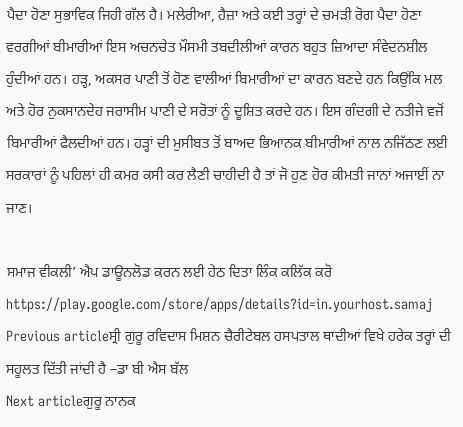ਪੈਦਾ ਹੋਣਾ ਸੁਭਾਵਿਕ ਜਿਹੀ ਗੱਲ ਹੈ। ਮਲੇਰੀਆ, ਹੈਜ਼ਾ ਅਤੇ ਕਈ ਤਰ੍ਹਾਂ ਦੇ ਚਮੜੀ ਰੋਗ ਪੈਦਾ ਹੋਣਾ ਵਰਗੀਆਂ ਬੀਮਾਰੀਆਂ ਇਸ ਅਚਨਚੇਤ ਮੌਸਮੀ ਤਬਦੀਲੀਆਂ ਕਾਰਨ ਬਹੁਤ ਜ਼ਿਆਦਾ ਸੰਵੇਦਨਸ਼ੀਲ ਹੁੰਦੀਆਂ ਹਨ। ਹੜ੍ਹ, ਅਕਸਰ ਪਾਣੀ ਤੋਂ ਹੋਣ ਵਾਲੀਆਂ ਬਿਮਾਰੀਆਂ ਦਾ ਕਾਰਨ ਬਣਦੇ ਹਨ ਕਿਉਂਕਿ ਮਲ ਅਤੇ ਹੋਰ ਨੁਕਸਾਨਦੇਹ ਜਰਾਸੀਮ ਪਾਣੀ ਦੇ ਸਰੋਤਾਂ ਨੂੰ ਦੂਸ਼ਿਤ ਕਰਦੇ ਹਨ। ਇਸ ਗੰਦਗੀ ਦੇ ਨਤੀਜੇ ਵਜੋਂ ਬਿਮਾਰੀਆਂ ਫੈਲਦੀਆਂ ਹਨ। ਹੜ੍ਹਾਂ ਦੀ ਮੁਸੀਬਤ ਤੋਂ ਬਾਅਦ ਭਿਆਨਕ ਬੀਮਾਰੀਆਂ ਨਾਲ ਨਜਿੱਠਣ ਲਈ ਸਰਕਾਰਾਂ ਨੂੰ ਪਹਿਲਾਂ ਹੀ ਕਮਰ ਕਸੀ ਕਰ ਲੈਣੀ ਚਾਹੀਦੀ ਹੈ ਤਾਂ ਜੋ ਹੁਣ ਹੋਰ ਕੀਮਤੀ ਜਾਨਾਂ ਅਜਾਈਂ ਨਾ ਜਾਣ।

ਸਮਾਜ ਵੀਕਲੀ’ ਐਪ ਡਾਊਨਲੋਡ ਕਰਨ ਲਈ ਹੇਠ ਦਿਤਾ ਲਿੰਕ ਕਲਿੱਕ ਕਰੋ
https://play.google.com/store/apps/details?id=in.yourhost.samaj
Previous articleਸ੍ਰੀ ਗੁਰੂ ਰਵਿਦਾਸ ਮਿਸ਼ਨ ਚੈਰੀਟੇਬਲ ਹਸਪਤਾਲ ਥਾਦੀਆਂ ਵਿਖੇ ਹਰੇਕ ਤਰ੍ਹਾਂ ਦੀ ਸਹੂਲਤ ਦਿੱਤੀ ਜਾਂਦੀ ਹੈ –ਡਾ ਬੀ ਐਸ ਬੱਲ
Next articleਗੁਰੂ ਨਾਨਕ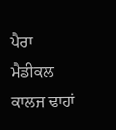ਪੈਰਾ ਮੈਡੀਕਲ ਕਾਲਜ ਢਾਹਾਂ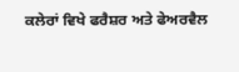ਕਲੇਰਾਂ ਵਿਖੇ ਫਰੈਸ਼ਰ ਅਤੇ ਫੇਅਰਵੈਲ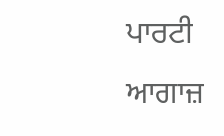ਪਾਰਟੀ ਆਗਾਜ਼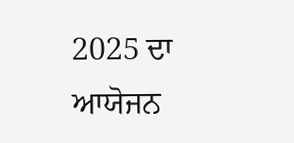2025 ਦਾ ਆਯੋਜਨ